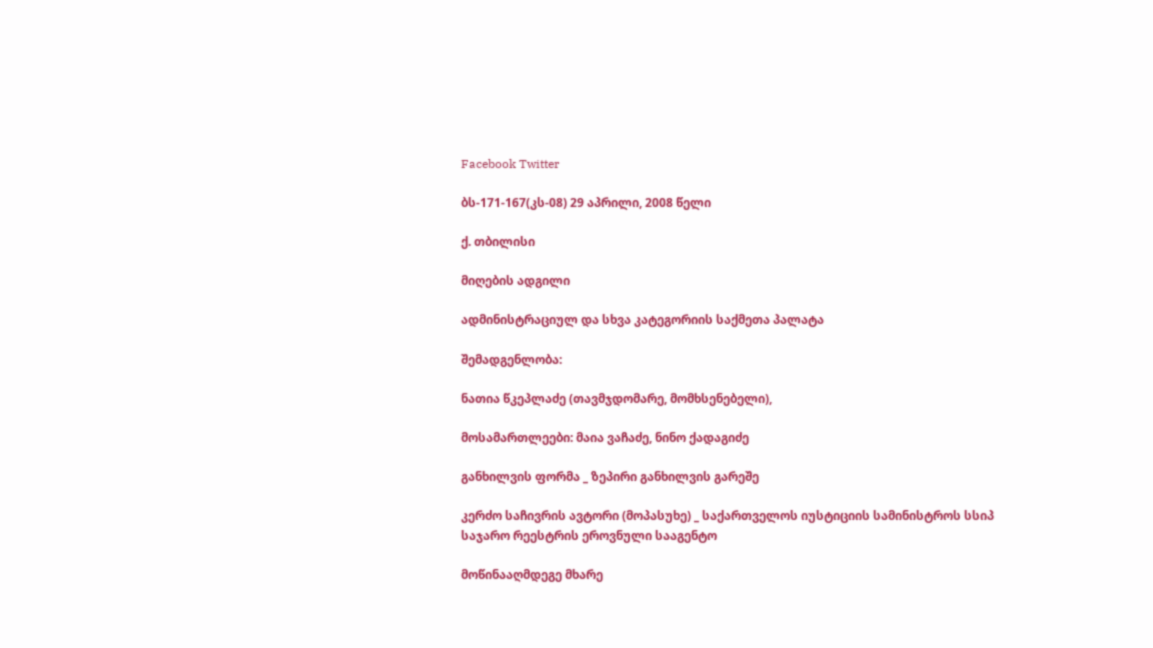Facebook Twitter

ბს-171-167(კს-08) 29 აპრილი, 2008 წელი

ქ. თბილისი

მიღების ადგილი

ადმინისტრაციულ და სხვა კატეგორიის საქმეთა პალატა

შემადგენლობა:

ნათია წკეპლაძე (თავმჯდომარე, მომხსენებელი),

მოსამართლეები: მაია ვაჩაძე, ნინო ქადაგიძე

განხილვის ფორმა _ ზეპირი განხილვის გარეშე

კერძო საჩივრის ავტორი (მოპასუხე) _ საქართველოს იუსტიციის სამინისტროს სსიპ საჯარო რეესტრის ეროვნული სააგენტო

მოწინააღმდეგე მხარე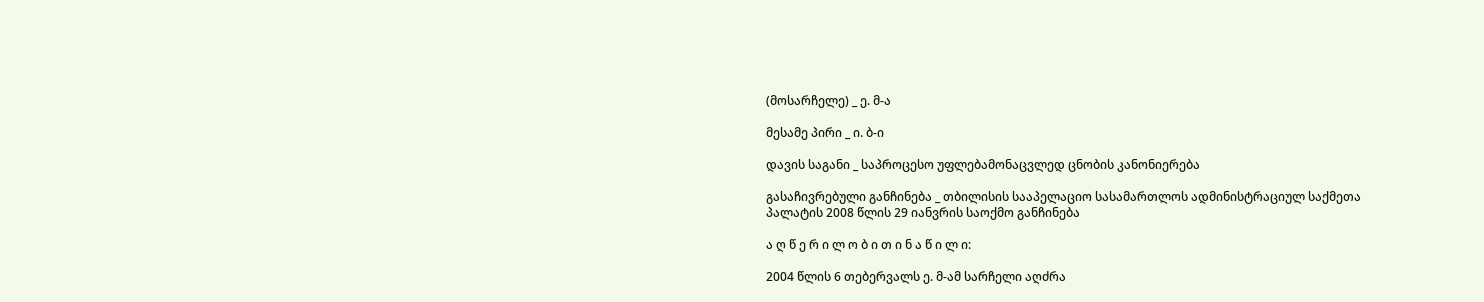(მოსარჩელე) _ ე. მ-ა

მესამე პირი _ ი. ბ-ი

დავის საგანი _ საპროცესო უფლებამონაცვლედ ცნობის კანონიერება

გასაჩივრებული განჩინება _ თბილისის სააპელაციო სასამართლოს ადმინისტრაციულ საქმეთა პალატის 2008 წლის 29 იანვრის საოქმო განჩინება

ა ღ წ ე რ ი ლ ო ბ ი თ ი ნ ა წ ი ლ ი:

2004 წლის 6 თებერვალს ე. მ-ამ სარჩელი აღძრა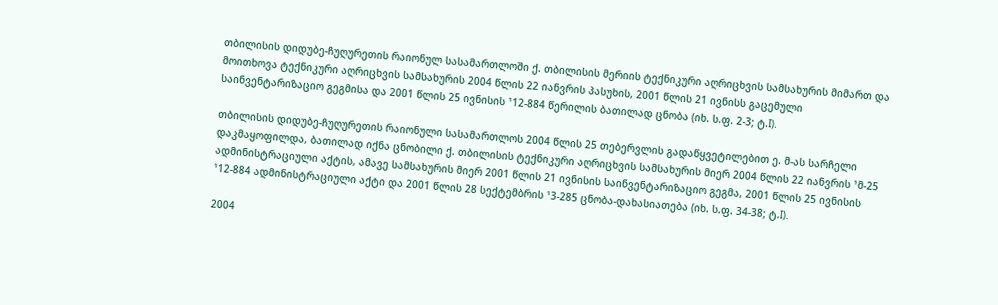თბილისის დიდუბე-ჩუღურეთის რაიონულ სასამართლოში ქ. თბილისის მერიის ტექნიკური აღრიცხვის სამსახურის მიმართ და მოითხოვა ტექნიკური აღრიცხვის სამსახურის 2004 წლის 22 იანვრის პასუხის, 2001 წლის 21 ივნისს გაცემული საინვენტარიზაციო გეგმისა და 2001 წლის 25 ივნისის ¹12-884 წერილის ბათილად ცნობა (იხ. ს.ფ. 2-3; ტ.I).

თბილისის დიდუბე-ჩუღურეთის რაიონული სასამართლოს 2004 წლის 25 თებერვლის გადაწყვეტილებით ე. მ-ას სარჩელი დაკმაყოფილდა, ბათილად იქნა ცნობილი ქ. თბილისის ტექნიკური აღრიცხვის სამსახურის მიერ 2004 წლის 22 იანვრის ¹მ-25 ადმინისტრაციული აქტის, ამავე სამსახურის მიერ 2001 წლის 21 ივნისის საინვენტარიზაციო გეგმა, 2001 წლის 25 ივნისის ¹12-884 ადმინისტრაციული აქტი და 2001 წლის 28 სექტემბრის ¹3-285 ცნობა-დახასიათება (იხ. ს.ფ. 34-38; ტ.I).

2004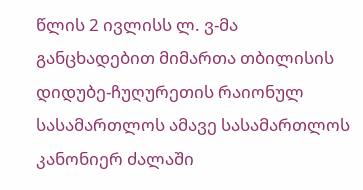წლის 2 ივლისს ლ. ვ-მა განცხადებით მიმართა თბილისის დიდუბე-ჩუღურეთის რაიონულ სასამართლოს ამავე სასამართლოს კანონიერ ძალაში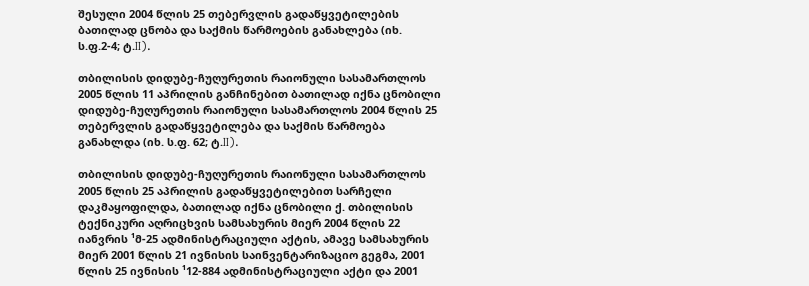შესული 2004 წლის 25 თებერვლის გადაწყვეტილების ბათილად ცნობა და საქმის წარმოების განახლება (იხ. ს.ფ.2-4; ტ.II).

თბილისის დიდუბე-ჩუღურეთის რაიონული სასამართლოს 2005 წლის 11 აპრილის განჩინებით ბათილად იქნა ცნობილი დიდუბე-ჩუღურეთის რაიონული სასამართლოს 2004 წლის 25 თებერვლის გადაწყვეტილება და საქმის წარმოება განახლდა (იხ. ს.ფ. 62; ტ.II).

თბილისის დიდუბე-ჩუღურეთის რაიონული სასამართლოს 2005 წლის 25 აპრილის გადაწყვეტილებით სარჩელი დაკმაყოფილდა, ბათილად იქნა ცნობილი ქ. თბილისის ტექნიკური აღრიცხვის სამსახურის მიერ 2004 წლის 22 იანვრის ¹მ-25 ადმინისტრაციული აქტის, ამავე სამსახურის მიერ 2001 წლის 21 ივნისის საინვენტარიზაციო გეგმა, 2001 წლის 25 ივნისის ¹12-884 ადმინისტრაციული აქტი და 2001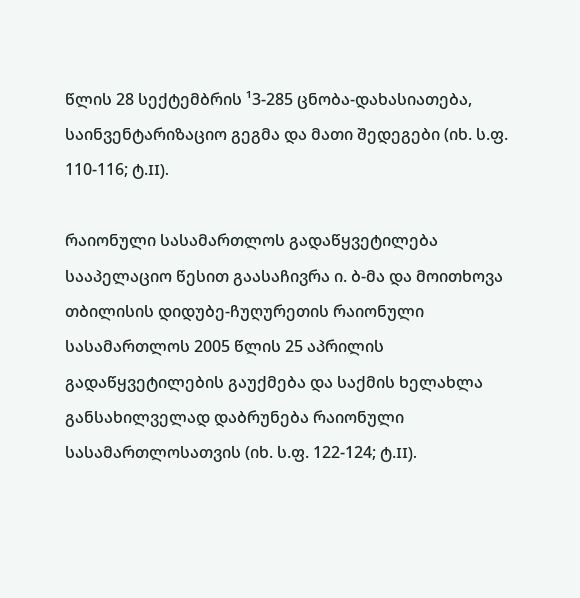წლის 28 სექტემბრის ¹3-285 ცნობა-დახასიათება, საინვენტარიზაციო გეგმა და მათი შედეგები (იხ. ს.ფ. 110-116; ტ.II).

რაიონული სასამართლოს გადაწყვეტილება სააპელაციო წესით გაასაჩივრა ი. ბ-მა და მოითხოვა თბილისის დიდუბე-ჩუღურეთის რაიონული სასამართლოს 2005 წლის 25 აპრილის გადაწყვეტილების გაუქმება და საქმის ხელახლა განსახილველად დაბრუნება რაიონული სასამართლოსათვის (იხ. ს.ფ. 122-124; ტ.II).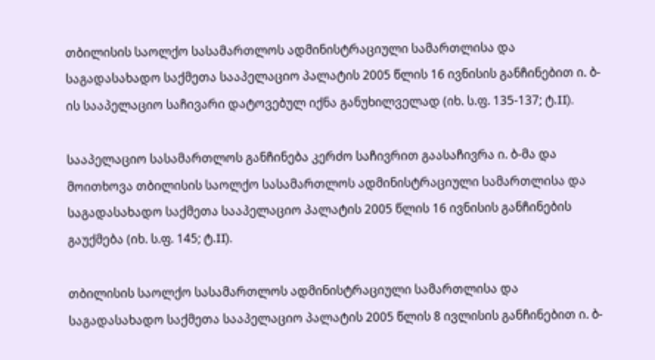თბილისის საოლქო სასამართლოს ადმინისტრაციული სამართლისა და საგადასახადო საქმეთა სააპელაციო პალატის 2005 წლის 16 ივნისის განჩინებით ი. ბ-ის სააპელაციო საჩივარი დატოვებულ იქნა განუხილველად (იხ. ს.ფ. 135-137; ტ.II).

სააპელაციო სასამართლოს განჩინება კერძო საჩივრით გაასაჩივრა ი. ბ-მა და მოითხოვა თბილისის საოლქო სასამართლოს ადმინისტრაციული სამართლისა და საგადასახადო საქმეთა სააპელაციო პალატის 2005 წლის 16 ივნისის განჩინების გაუქმება (იხ. ს.ფ. 145; ტ.II).

თბილისის საოლქო სასამართლოს ადმინისტრაციული სამართლისა და საგადასახადო საქმეთა სააპელაციო პალატის 2005 წლის 8 ივლისის განჩინებით ი. ბ-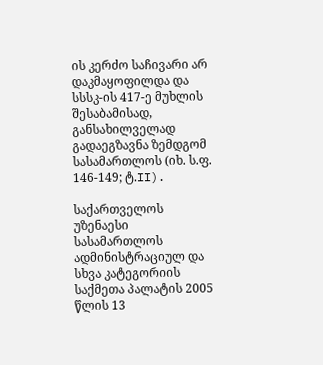ის კერძო საჩივარი არ დაკმაყოფილდა და სსსკ-ის 417-ე მუხლის შესაბამისად, განსახილველად გადაეგზავნა ზემდგომ სასამართლოს (იხ. ს.ფ. 146-149; ტ.II).

საქართველოს უზენაესი სასამართლოს ადმინისტრაციულ და სხვა კატეგორიის საქმეთა პალატის 2005 წლის 13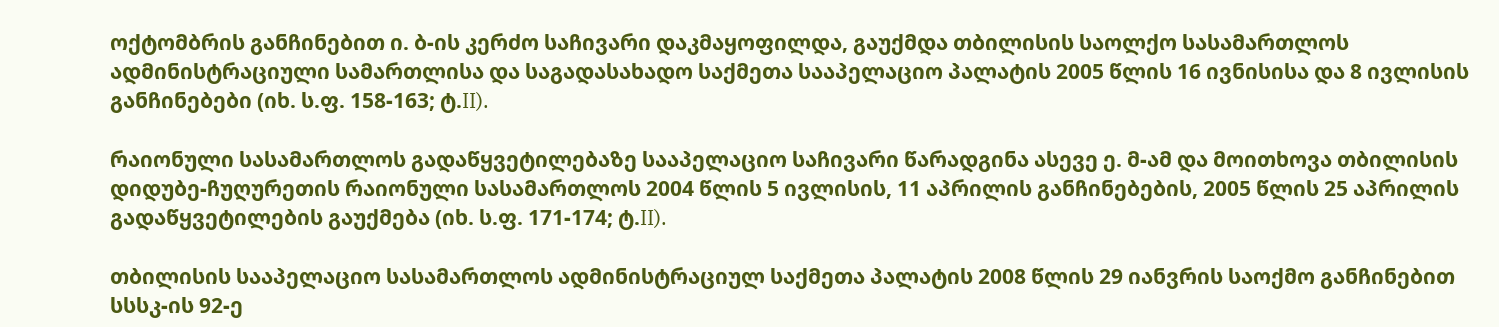ოქტომბრის განჩინებით ი. ბ-ის კერძო საჩივარი დაკმაყოფილდა, გაუქმდა თბილისის საოლქო სასამართლოს ადმინისტრაციული სამართლისა და საგადასახადო საქმეთა სააპელაციო პალატის 2005 წლის 16 ივნისისა და 8 ივლისის განჩინებები (იხ. ს.ფ. 158-163; ტ.II).

რაიონული სასამართლოს გადაწყვეტილებაზე სააპელაციო საჩივარი წარადგინა ასევე ე. მ-ამ და მოითხოვა თბილისის დიდუბე-ჩუღურეთის რაიონული სასამართლოს 2004 წლის 5 ივლისის, 11 აპრილის განჩინებების, 2005 წლის 25 აპრილის გადაწყვეტილების გაუქმება (იხ. ს.ფ. 171-174; ტ.II).

თბილისის სააპელაციო სასამართლოს ადმინისტრაციულ საქმეთა პალატის 2008 წლის 29 იანვრის საოქმო განჩინებით სსსკ-ის 92-ე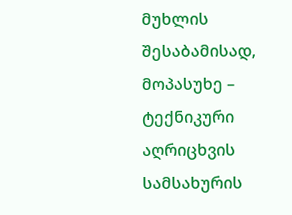მუხლის შესაბამისად, მოპასუხე – ტექნიკური აღრიცხვის სამსახურის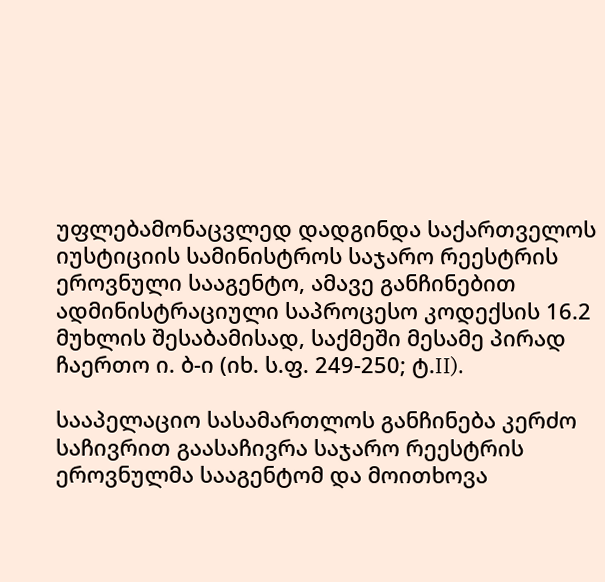უფლებამონაცვლედ დადგინდა საქართველოს იუსტიციის სამინისტროს საჯარო რეესტრის ეროვნული სააგენტო, ამავე განჩინებით ადმინისტრაციული საპროცესო კოდექსის 16.2 მუხლის შესაბამისად, საქმეში მესამე პირად ჩაერთო ი. ბ-ი (იხ. ს.ფ. 249-250; ტ.II).

სააპელაციო სასამართლოს განჩინება კერძო საჩივრით გაასაჩივრა საჯარო რეესტრის ეროვნულმა სააგენტომ და მოითხოვა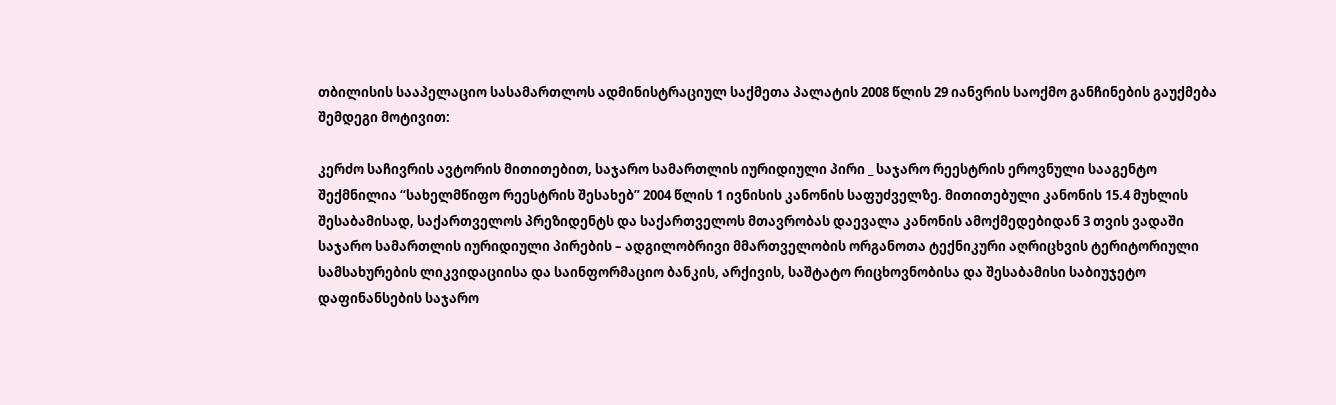თბილისის სააპელაციო სასამართლოს ადმინისტრაციულ საქმეთა პალატის 2008 წლის 29 იანვრის საოქმო განჩინების გაუქმება შემდეგი მოტივით:

კერძო საჩივრის ავტორის მითითებით, საჯარო სამართლის იურიდიული პირი _ საჯარო რეესტრის ეროვნული სააგენტო შექმნილია “სახელმწიფო რეესტრის შესახებ” 2004 წლის 1 ივნისის კანონის საფუძველზე. მითითებული კანონის 15.4 მუხლის შესაბამისად, საქართველოს პრეზიდენტს და საქართველოს მთავრობას დაევალა კანონის ამოქმედებიდან 3 თვის ვადაში საჯარო სამართლის იურიდიული პირების – ადგილობრივი მმართველობის ორგანოთა ტექნიკური აღრიცხვის ტერიტორიული სამსახურების ლიკვიდაციისა და საინფორმაციო ბანკის, არქივის, საშტატო რიცხოვნობისა და შესაბამისი საბიუჯეტო დაფინანსების საჯარო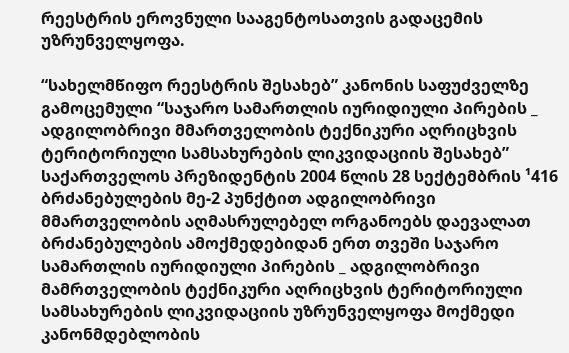რეესტრის ეროვნული სააგენტოსათვის გადაცემის უზრუნველყოფა.

“სახელმწიფო რეესტრის შესახებ” კანონის საფუძველზე გამოცემული “საჯარო სამართლის იურიდიული პირების _ ადგილობრივი მმართველობის ტექნიკური აღრიცხვის ტერიტორიული სამსახურების ლიკვიდაციის შესახებ” საქართველოს პრეზიდენტის 2004 წლის 28 სექტემბრის ¹416 ბრძანებულების მე-2 პუნქტით ადგილობრივი მმართველობის აღმასრულებელ ორგანოებს დაევალათ ბრძანებულების ამოქმედებიდან ერთ თვეში საჯარო სამართლის იურიდიული პირების _ ადგილობრივი მამრთველობის ტექნიკური აღრიცხვის ტერიტორიული სამსახურების ლიკვიდაციის უზრუნველყოფა მოქმედი კანონმდებლობის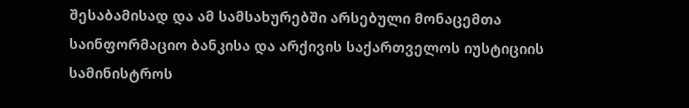შესაბამისად და ამ სამსახურებში არსებული მონაცემთა საინფორმაციო ბანკისა და არქივის საქართველოს იუსტიციის სამინისტროს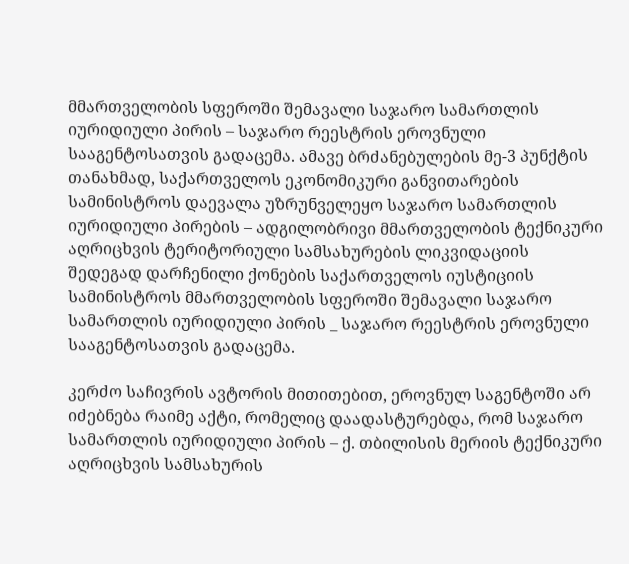მმართველობის სფეროში შემავალი საჯარო სამართლის იურიდიული პირის – საჯარო რეესტრის ეროვნული სააგენტოსათვის გადაცემა. ამავე ბრძანებულების მე-3 პუნქტის თანახმად, საქართველოს ეკონომიკური განვითარების სამინისტროს დაევალა უზრუნველეყო საჯარო სამართლის იურიდიული პირების – ადგილობრივი მმართველობის ტექნიკური აღრიცხვის ტერიტორიული სამსახურების ლიკვიდაციის შედეგად დარჩენილი ქონების საქართველოს იუსტიციის სამინისტროს მმართველობის სფეროში შემავალი საჯარო სამართლის იურიდიული პირის _ საჯარო რეესტრის ეროვნული სააგენტოსათვის გადაცემა.

კერძო საჩივრის ავტორის მითითებით, ეროვნულ საგენტოში არ იძებნება რაიმე აქტი, რომელიც დაადასტურებდა, რომ საჯარო სამართლის იურიდიული პირის – ქ. თბილისის მერიის ტექნიკური აღრიცხვის სამსახურის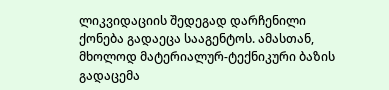ლიკვიდაციის შედეგად დარჩენილი ქონება გადაეცა სააგენტოს. ამასთან, მხოლოდ მატერიალურ-ტექნიკური ბაზის გადაცემა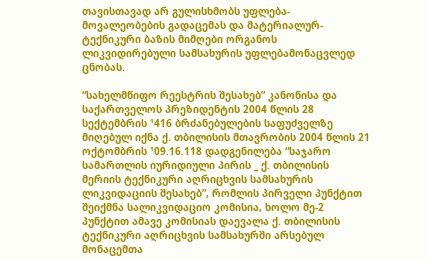თავისთავად არ გულისხმობს უფლება-მოვალეობების გადაცემას და მატერიალურ-ტექნიკური ბაზის მიმღები ორგანოს ლიკვიდირებული სამსახურის უფლებამონაცვლედ ცნობას.

“სახელმწიფო რეესტრის შესახებ” კანონისა და საქართველოს პრეზიდენტის 2004 წლის 28 სექტემბრის ¹416 ბრძანებულების საფუძველზე მიღებულ იქნა ქ. თბილისის მთავრობის 2004 წლის 21 ოქტომბრის ¹09.16.118 დადგენილება “საჯარო სამართლის იურიდიული პირის _ ქ. თბილისის მერიის ტექნიკური აღრიცხვის სამსახურის ლიკვიდაციის შესახებ”, რომლის პირველი პუნქტით შეიქმნა სალიკვიდაციო კომისია, ხოლო მე-2 პუნქტით ამავე კომისიას დაევალა ქ. თბილისის ტექნიკური აღრიცხვის სამსახურში არსებულ მონაცემთა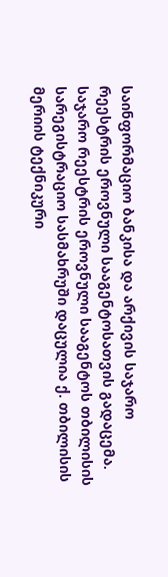საინფორმაციო ბანკისა და არქივის საჯარო რეესტრის ეროვნული სააგენტოსათვის გადაცემა. საჯარო რეესტრის ეროვნული სააგენტოს თბილისის სარეგისტრაციო სასმახრუში დაცულია ქ. თბილისის მერიის ტექნიკური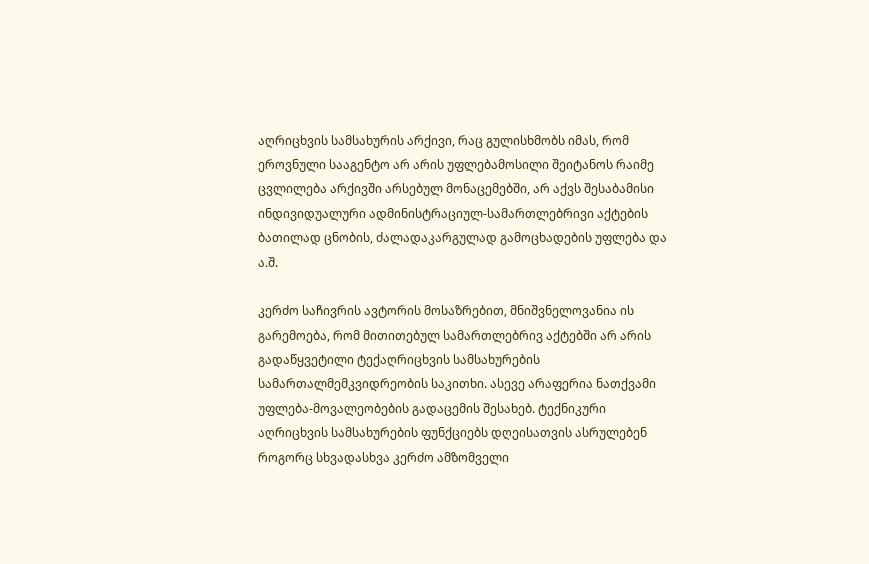აღრიცხვის სამსახურის არქივი, რაც გულისხმობს იმას, რომ ეროვნული სააგენტო არ არის უფლებამოსილი შეიტანოს რაიმე ცვლილება არქივში არსებულ მონაცემებში, არ აქვს შესაბამისი ინდივიდუალური ადმინისტრაციულ-სამართლებრივი აქტების ბათილად ცნობის, ძალადაკარგულად გამოცხადების უფლება და ა.შ.

კერძო საჩივრის ავტორის მოსაზრებით, მნიშვნელოვანია ის გარემოება, რომ მითითებულ სამართლებრივ აქტებში არ არის გადაწყვეტილი ტექაღრიცხვის სამსახურების სამართალმემკვიდრეობის საკითხი. ასევე არაფერია ნათქვამი უფლება-მოვალეობების გადაცემის შესახებ. ტექნიკური აღრიცხვის სამსახურების ფუნქციებს დღეისათვის ასრულებენ როგორც სხვადასხვა კერძო ამზომველი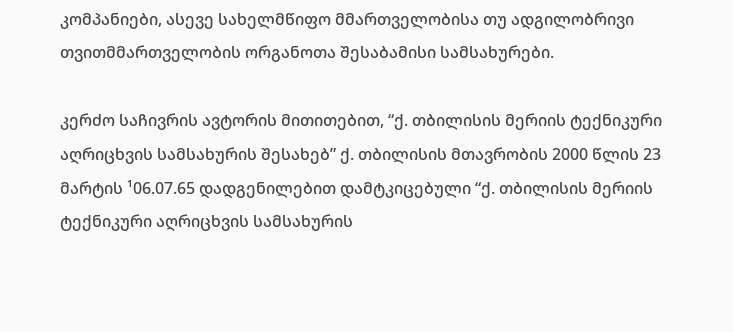კომპანიები, ასევე სახელმწიფო მმართველობისა თუ ადგილობრივი თვითმმართველობის ორგანოთა შესაბამისი სამსახურები.

კერძო საჩივრის ავტორის მითითებით, “ქ. თბილისის მერიის ტექნიკური აღრიცხვის სამსახურის შესახებ” ქ. თბილისის მთავრობის 2000 წლის 23 მარტის ¹06.07.65 დადგენილებით დამტკიცებული “ქ. თბილისის მერიის ტექნიკური აღრიცხვის სამსახურის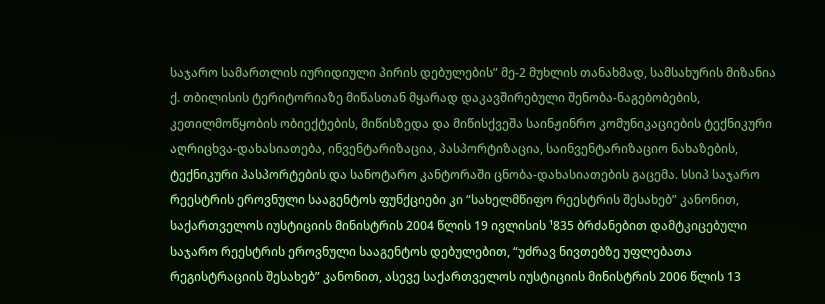საჯარო სამართლის იურიდიული პირის დებულების” მე-2 მუხლის თანახმად, სამსახურის მიზანია ქ. თბილისის ტერიტორიაზე მიწასთან მყარად დაკავშირებული შენობა-ნაგებობების, კეთილმოწყობის ობიექტების, მიწისზედა და მიწისქვეშა საინჟინრო კომუნიკაციების ტექნიკური აღრიცხვა-დახასიათება, ინვენტარიზაცია, პასპორტიზაცია, საინვენტარიზაციო ნახაზების, ტექნიკური პასპორტების და სანოტარო კანტორაში ცნობა-დახასიათების გაცემა. სსიპ საჯარო რეესტრის ეროვნული სააგენტოს ფუნქციები კი “სახელმწიფო რეესტრის შესახებ” კანონით, საქართველოს იუსტიციის მინისტრის 2004 წლის 19 ივლისის ¹835 ბრძანებით დამტკიცებული საჯარო რეესტრის ეროვნული სააგენტოს დებულებით, “უძრავ ნივთებზე უფლებათა რეგისტრაციის შესახებ” კანონით, ასევე საქართველოს იუსტიციის მინისტრის 2006 წლის 13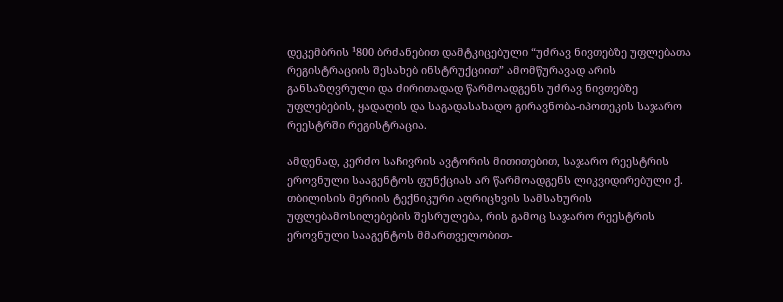დეკემბრის ¹800 ბრძანებით დამტკიცებული “უძრავ ნივთებზე უფლებათა რეგისტრაციის შესახებ ინსტრუქციით” ამომწურავად არის განსაზღვრული და ძირითადად წარმოადგენს უძრავ ნივთებზე უფლებების, ყადაღის და საგადასახადო გირავნობა-იპოთეკის საჯარო რეესტრში რეგისტრაცია.

ამდენად, კერძო საჩივრის ავტორის მითითებით, საჯარო რეესტრის ეროვნული სააგენტოს ფუნქციას არ წარმოადგენს ლიკვიდირებული ქ. თბილისის მერიის ტექნიკური აღრიცხვის სამსახურის უფლებამოსილებების შესრულება, რის გამოც საჯარო რეესტრის ეროვნული სააგენტოს მმართველობით-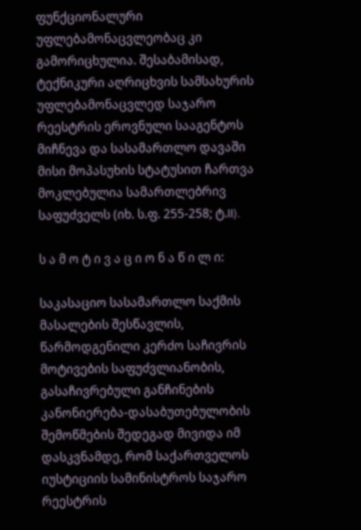ფუნქციონალური უფლებამონაცვლეობაც კი გამორიცხულია. შესაბამისად, ტექნიკური აღრიცხვის სამსახურის უფლებამონაცვლედ საჯარო რეესტრის ეროვნული სააგენტოს მიჩნევა და სასამართლო დავაში მისი მოპასუხის სტატუსით ჩართვა მოკლებულია სამართლებრივ საფუძველს (იხ. ს.ფ. 255-258; ტ.II).

ს ა მ ო ტ ი ვ ა ც ი ო ნ ა წ ი ლ ი:

საკასაციო სასამართლო საქმის მასალების შესწავლის, წარმოდგენილი კერძო საჩივრის მოტივების საფუძვლიანობის, გასაჩივრებული განჩინების კანონიერება-დასაბუთებულობის შემოწმების შედეგად მივიდა იმ დასკვნამდე, რომ საქართველოს იუსტიციის სამინისტროს საჯარო რეესტრის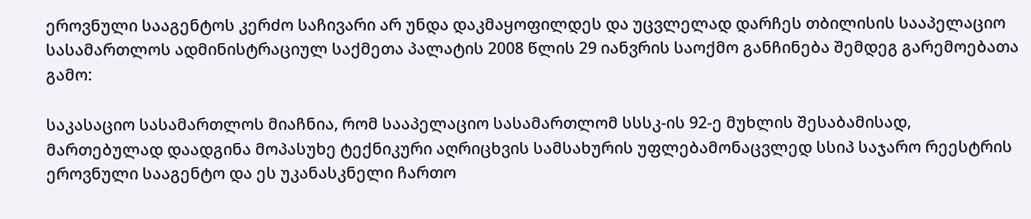ეროვნული სააგენტოს კერძო საჩივარი არ უნდა დაკმაყოფილდეს და უცვლელად დარჩეს თბილისის სააპელაციო სასამართლოს ადმინისტრაციულ საქმეთა პალატის 2008 წლის 29 იანვრის საოქმო განჩინება შემდეგ გარემოებათა გამო:

საკასაციო სასამართლოს მიაჩნია, რომ სააპელაციო სასამართლომ სსსკ-ის 92-ე მუხლის შესაბამისად, მართებულად დაადგინა მოპასუხე ტექნიკური აღრიცხვის სამსახურის უფლებამონაცვლედ სსიპ საჯარო რეესტრის ეროვნული სააგენტო და ეს უკანასკნელი ჩართო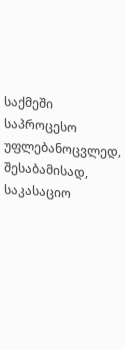საქმეში საპროცესო უფლებანოცვლედ, შესაბამისად, საკასაციო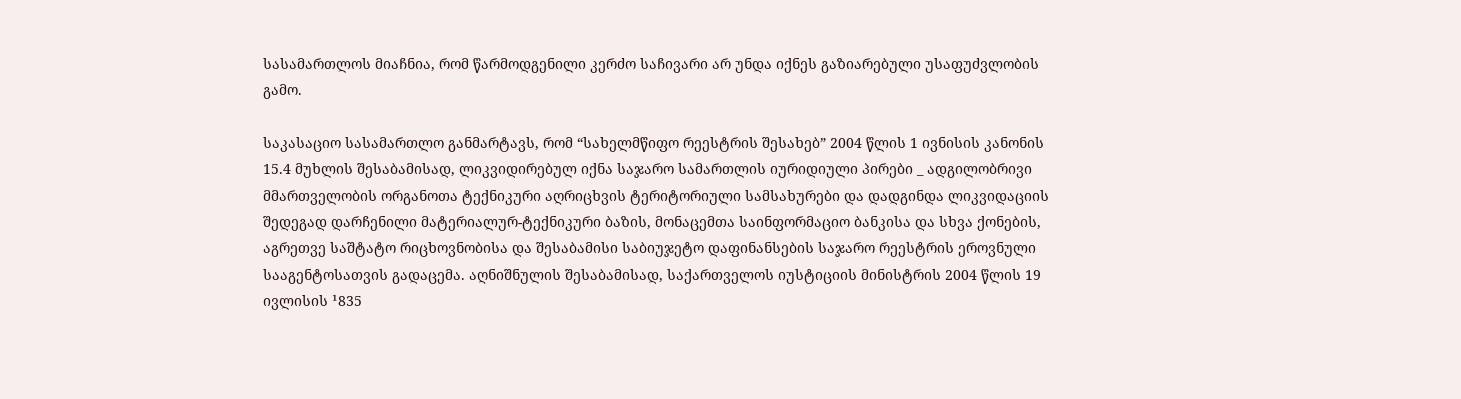სასამართლოს მიაჩნია, რომ წარმოდგენილი კერძო საჩივარი არ უნდა იქნეს გაზიარებული უსაფუძვლობის გამო.

საკასაციო სასამართლო განმარტავს, რომ “სახელმწიფო რეესტრის შესახებ” 2004 წლის 1 ივნისის კანონის 15.4 მუხლის შესაბამისად, ლიკვიდირებულ იქნა საჯარო სამართლის იურიდიული პირები _ ადგილობრივი მმართველობის ორგანოთა ტექნიკური აღრიცხვის ტერიტორიული სამსახურები და დადგინდა ლიკვიდაციის შედეგად დარჩენილი მატერიალურ-ტექნიკური ბაზის, მონაცემთა საინფორმაციო ბანკისა და სხვა ქონების, აგრეთვე საშტატო რიცხოვნობისა და შესაბამისი საბიუჯეტო დაფინანსების საჯარო რეესტრის ეროვნული სააგენტოსათვის გადაცემა. აღნიშნულის შესაბამისად, საქართველოს იუსტიციის მინისტრის 2004 წლის 19 ივლისის ¹835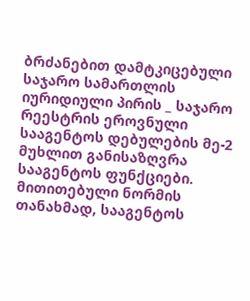ბრძანებით დამტკიცებული საჯარო სამართლის იურიდიული პირის _ საჯარო რეესტრის ეროვნული სააგენტოს დებულების მე-2 მუხლით განისაზღვრა სააგენტოს ფუნქციები. მითითებული ნორმის თანახმად, სააგენტოს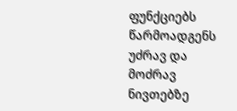ფუნქციებს წარმოადგენს უძრავ და მოძრავ ნივთებზე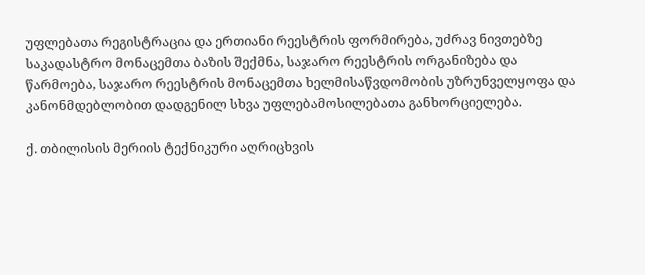უფლებათა რეგისტრაცია და ერთიანი რეესტრის ფორმირება, უძრავ ნივთებზე საკადასტრო მონაცემთა ბაზის შექმნა, საჯარო რეესტრის ორგანიზება და წარმოება, საჯარო რეესტრის მონაცემთა ხელმისაწვდომობის უზრუნველყოფა და კანონმდებლობით დადგენილ სხვა უფლებამოსილებათა განხორციელება.

ქ. თბილისის მერიის ტექნიკური აღრიცხვის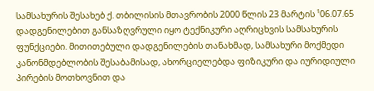სამსახურის შესახებ ქ. თბილისის მთავრობის 2000 წლის 23 მარტის ¹06.07.65 დადგენილებით განსაზღვრული იყო ტექნიკური აღრიცხვის სამსახურის ფუნქციები. მითითებული დადგენილების თანახმად, სამსახური მოქმედი კანონმდებლობის შესაბამისად, ახორციელებდა ფიზიკური და იურიდიული პირების მოთხოვნით და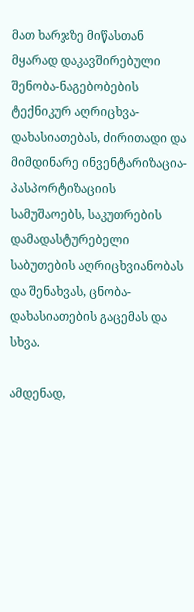მათ ხარჯზე მიწასთან მყარად დაკავშირებული შენობა-ნაგებობების ტექნიკურ აღრიცხვა-დახასიათებას, ძირითადი და მიმდინარე ინვენტარიზაცია-პასპორტიზაციის სამუშაოებს, საკუთრების დამადასტურებელი საბუთების აღრიცხვიანობას და შენახვას, ცნობა-დახასიათების გაცემას და სხვა.

ამდენად,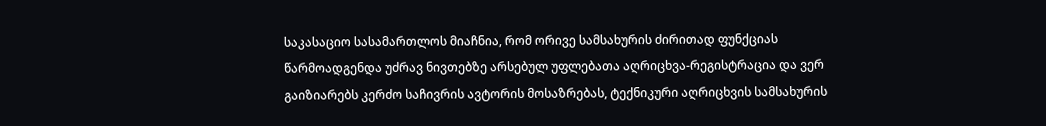საკასაციო სასამართლოს მიაჩნია, რომ ორივე სამსახურის ძირითად ფუნქციას წარმოადგენდა უძრავ ნივთებზე არსებულ უფლებათა აღრიცხვა-რეგისტრაცია და ვერ გაიზიარებს კერძო საჩივრის ავტორის მოსაზრებას, ტექნიკური აღრიცხვის სამსახურის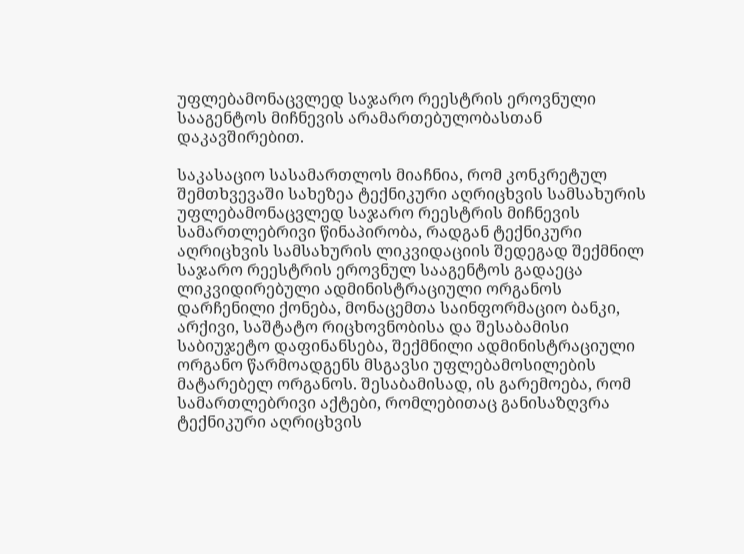უფლებამონაცვლედ საჯარო რეესტრის ეროვნული სააგენტოს მიჩნევის არამართებულობასთან დაკავშირებით.

საკასაციო სასამართლოს მიაჩნია, რომ კონკრეტულ შემთხვევაში სახეზეა ტექნიკური აღრიცხვის სამსახურის უფლებამონაცვლედ საჯარო რეესტრის მიჩნევის სამართლებრივი წინაპირობა, რადგან ტექნიკური აღრიცხვის სამსახურის ლიკვიდაციის შედეგად შექმნილ საჯარო რეესტრის ეროვნულ სააგენტოს გადაეცა ლიკვიდირებული ადმინისტრაციული ორგანოს დარჩენილი ქონება, მონაცემთა საინფორმაციო ბანკი, არქივი, საშტატო რიცხოვნობისა და შესაბამისი საბიუჯეტო დაფინანსება, შექმნილი ადმინისტრაციული ორგანო წარმოადგენს მსგავსი უფლებამოსილების მატარებელ ორგანოს. შესაბამისად, ის გარემოება, რომ სამართლებრივი აქტები, რომლებითაც განისაზღვრა ტექნიკური აღრიცხვის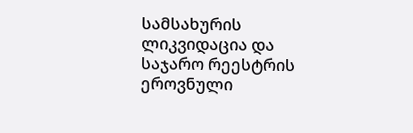სამსახურის ლიკვიდაცია და საჯარო რეესტრის ეროვნული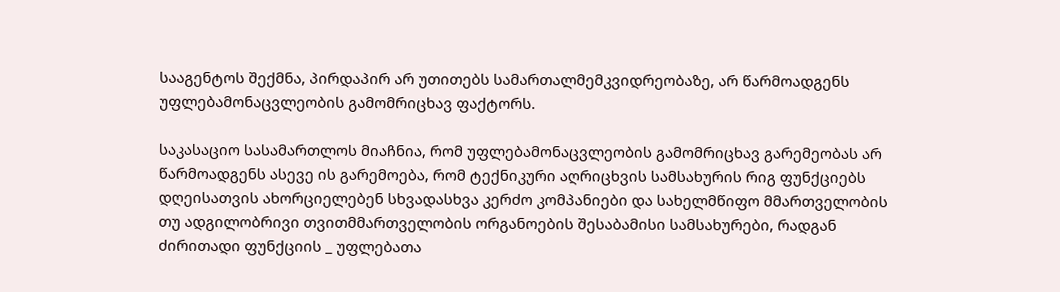სააგენტოს შექმნა, პირდაპირ არ უთითებს სამართალმემკვიდრეობაზე, არ წარმოადგენს უფლებამონაცვლეობის გამომრიცხავ ფაქტორს.

საკასაციო სასამართლოს მიაჩნია, რომ უფლებამონაცვლეობის გამომრიცხავ გარემეობას არ წარმოადგენს ასევე ის გარემოება, რომ ტექნიკური აღრიცხვის სამსახურის რიგ ფუნქციებს დღეისათვის ახორციელებენ სხვადასხვა კერძო კომპანიები და სახელმწიფო მმართველობის თუ ადგილობრივი თვითმმართველობის ორგანოების შესაბამისი სამსახურები, რადგან ძირითადი ფუნქციის _ უფლებათა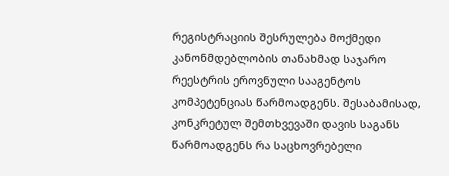რეგისტრაციის შესრულება მოქმედი კანონმდებლობის თანახმად საჯარო რეესტრის ეროვნული სააგენტოს კომპეტენციას წარმოადგენს. შესაბამისად, კონკრეტულ შემთხვევაში დავის საგანს წარმოადგენს რა საცხოვრებელი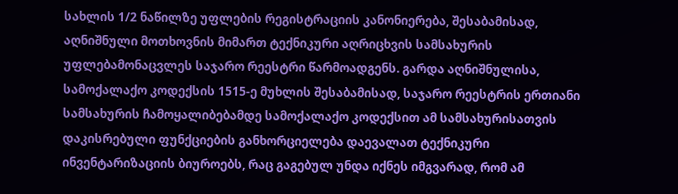სახლის 1/2 ნაწილზე უფლების რეგისტრაციის კანონიერება, შესაბამისად, აღნიშნული მოთხოვნის მიმართ ტექნიკური აღრიცხვის სამსახურის უფლებამონაცვლეს საჯარო რეესტრი წარმოადგენს. გარდა აღნიშნულისა, სამოქალაქო კოდექსის 1515-ე მუხლის შესაბამისად, საჯარო რეესტრის ერთიანი სამსახურის ჩამოყალიბებამდე სამოქალაქო კოდექსით ამ სამსახურისათვის დაკისრებული ფუნქციების განხორციელება დაევალათ ტექნიკური ინვენტარიზაციის ბიუროებს, რაც გაგებულ უნდა იქნეს იმგვარად, რომ ამ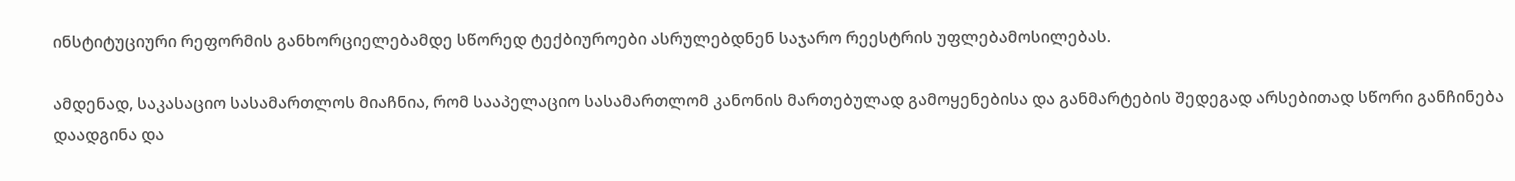ინსტიტუციური რეფორმის განხორციელებამდე სწორედ ტექბიუროები ასრულებდნენ საჯარო რეესტრის უფლებამოსილებას.

ამდენად, საკასაციო სასამართლოს მიაჩნია, რომ სააპელაციო სასამართლომ კანონის მართებულად გამოყენებისა და განმარტების შედეგად არსებითად სწორი განჩინება დაადგინა და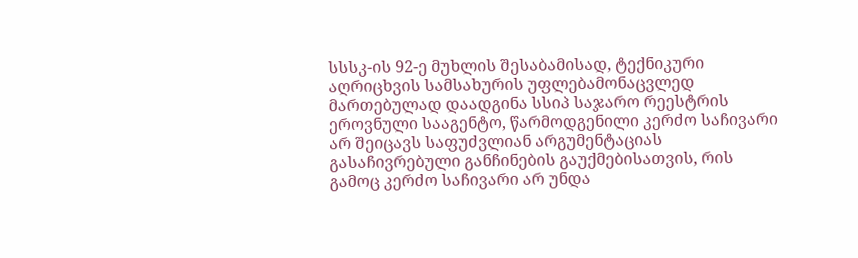სსსკ-ის 92-ე მუხლის შესაბამისად, ტექნიკური აღრიცხვის სამსახურის უფლებამონაცვლედ მართებულად დაადგინა სსიპ საჯარო რეესტრის ეროვნული სააგენტო, წარმოდგენილი კერძო საჩივარი არ შეიცავს საფუძვლიან არგუმენტაციას გასაჩივრებული განჩინების გაუქმებისათვის, რის გამოც კერძო საჩივარი არ უნდა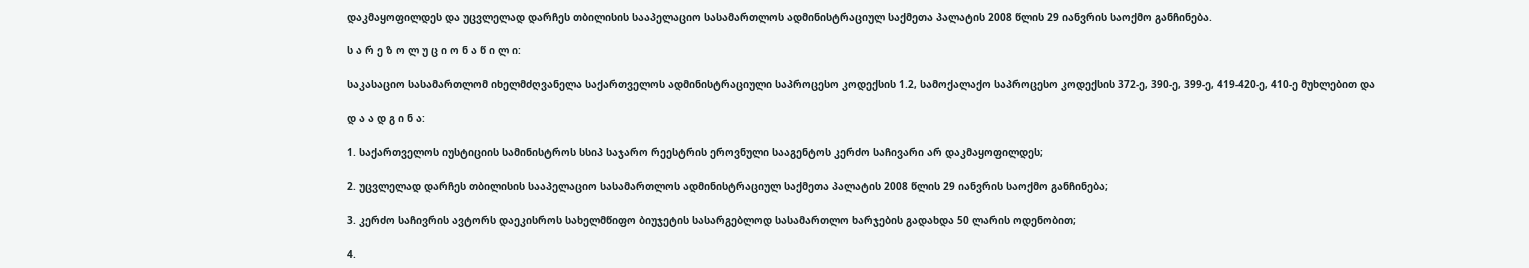დაკმაყოფილდეს და უცვლელად დარჩეს თბილისის სააპელაციო სასამართლოს ადმინისტრაციულ საქმეთა პალატის 2008 წლის 29 იანვრის საოქმო განჩინება.

ს ა რ ე ზ ო ლ უ ც ი ო ნ ა წ ი ლ ი:

საკასაციო სასამართლომ იხელმძღვანელა საქართველოს ადმინისტრაციული საპროცესო კოდექსის 1.2, სამოქალაქო საპროცესო კოდექსის 372-ე, 390-ე, 399-ე, 419-420-ე, 410-ე მუხლებით და

დ ა ა დ გ ი ნ ა:

1. საქართველოს იუსტიციის სამინისტროს სსიპ საჯარო რეესტრის ეროვნული სააგენტოს კერძო საჩივარი არ დაკმაყოფილდეს;

2. უცვლელად დარჩეს თბილისის სააპელაციო სასამართლოს ადმინისტრაციულ საქმეთა პალატის 2008 წლის 29 იანვრის საოქმო განჩინება;

3. კერძო საჩივრის ავტორს დაეკისროს სახელმწიფო ბიუჯეტის სასარგებლოდ სასამართლო ხარჯების გადახდა 50 ლარის ოდენობით;

4.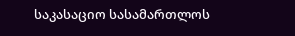საკასაციო სასამართლოს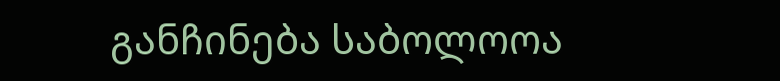განჩინება საბოლოოა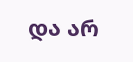და არ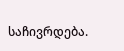საჩივრდება.